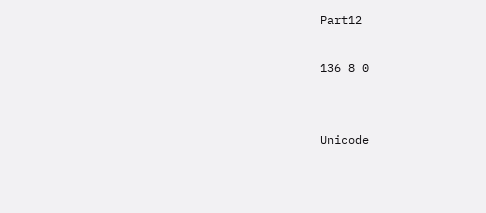Part12

136 8 0


Unicode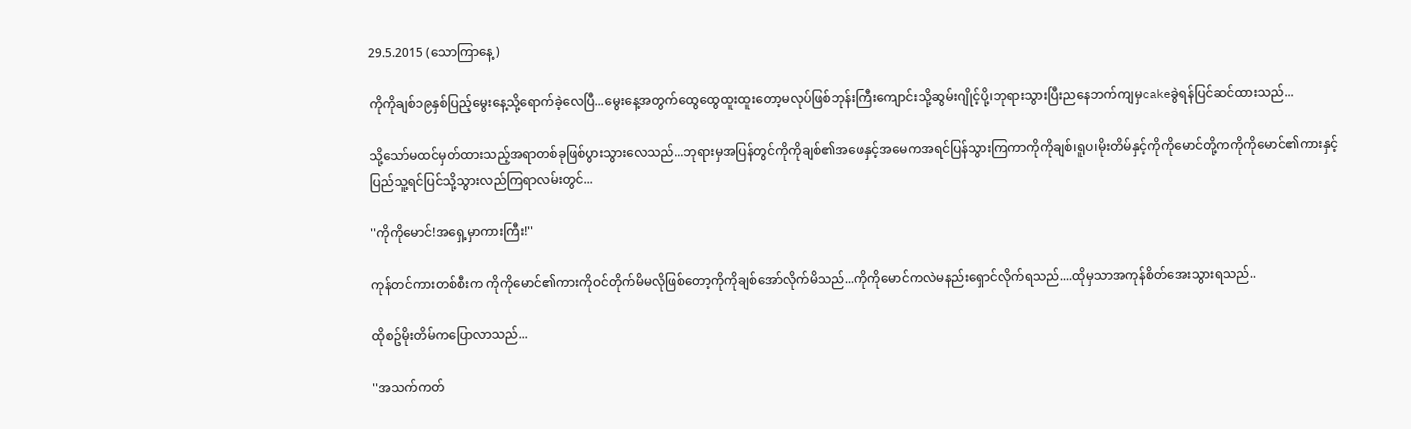29.5.2015 (သောကြာနေ့)

ကိုကိုချစ်၁၉နှစ်ပြည့်မွေးနေ့သို့ရောက်ခဲ့လေပြီ...မွေးနေ့အတွက်ထွေထွေထူးထူးတော့မလုပ်ဖြစ်ဘုန်းကြီးကျောင်းသို့ဆွမ်းဂျိုင့်ပို့၊ဘုရားသွားပြီးညနေဘက်ကျမှcakeခွဲရန်ပြင်ဆင်ထားသည်...

သို့သော်မထင်မှတ်ထားသည့်အရာတစ်ခုဖြစ်ပွားသွားလေသည်...ဘုရားမှအပြန်တွင်ကိုကိုချစ်၏အဖေနှင့်အမေကအရင်ပြန်သွားကြကာကိုကိုချစ်၊ရူပ၊မိုးတိမ်နှင့်ကိုကိုမောင်တို့ကကိုကိုမောင်၏ကားနှင့်ပြည်သူ့ရင်ပြင်သို့သွားလည်ကြရာလမ်းတွင်...

''ကိုကိုမောင်!အရှေ့မှာကားကြီး!''

ကုန်တင်ကားတစ်စီးက ကိုကိုမောင်၏ကားကိုဝင်တိုက်မိမလိုဖြစ်တော့ကိုကိုချစ်အော်လိုက်မိသည်...ကိုကိုမောင်ကလဲမနည်းရှောင်လိုက်ရသည်....ထိုမှသာအကုန်စိတ်အေးသွားရသည်..

ထိုစဥ်မိုးတိမ်ကပြောလာသည်...

''အသက်ကတ်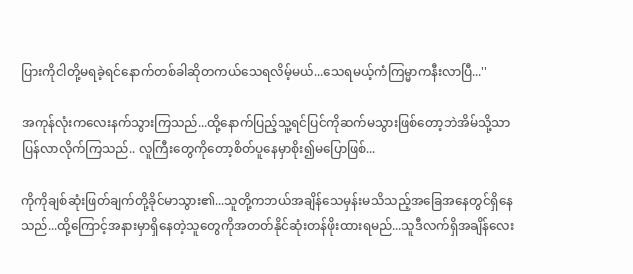ပြားကိုငါတို့မရခဲ့ရင်နောက်တစ်ခါဆိုတကယ်သေရလိမ့်မယ်...သေရမယ့်ကံကြမ္မာကနီးလာပြီ...''

အကုန်လုံးကလေးနက်သွားကြသည်...ထို့နောက်ပြည့်သူ့ရင်ပြင်ကိုဆက်မသွားဖြစ်တော့ဘဲအိမ်သို့သာပြန်လာလိုက်ကြသည်.. လူကြီးတွေကိုတော့စိတ်ပူနေမှာစိုး၍မပြောဖြစ်...

ကိုကိုချစ်ဆုံးဖြတ်ချက်တို့ခိုင်မာသွား၏...သူတို့ကဘယ်အချိန်သေမှန်းမသိသည့်အခြေအနေတွင်ရှိနေသည်...ထို့ကြောင့်အနားမှာရှိနေတဲ့သူတွေကိုအတတ်နိုင်ဆုံးတန်ဖိုးထားရမည်...သူဒီလက်ရှိအချိန်လေး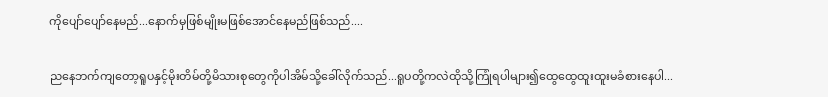ကိုပျော်ပျော်နေမည်...နောက်မှဖြစ်မျိုးမဖြစ်အောင်နေမည်ဖြစ်သည်....

ညနေဘက်ကျတော့ရူပနှင့်မိုးတိမ်တို့မိသားစုတွေကိုပါအိမ်သို့ခေါ်လိုက်သည်...ရူပတို့ကလဲထိုသို့ကြုံရပါများ၍ထွေထွေထူးထူးမခံစားနေပါ...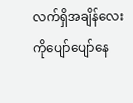လက်ရှိအချိန်လေးကိုပျော်ပျော်နေ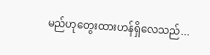မည်ဟုတွေးထားဟန်ရှိလေသည်...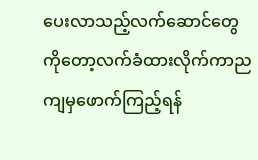ပေးလာသည့်လက်ဆောင်တွေကိုတော့လက်ခံထားလိုက်ကာညကျမှဖောက်ကြည့်ရန်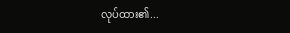လုပ်ထား၏...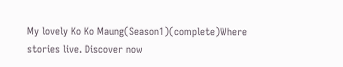My lovely Ko Ko Maung(Season1)(complete)Where stories live. Discover now